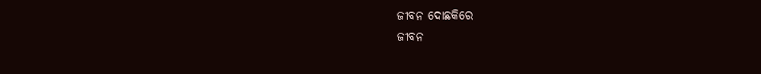ଜୀବନ ଦୋଛକିରେ
ଜୀବନ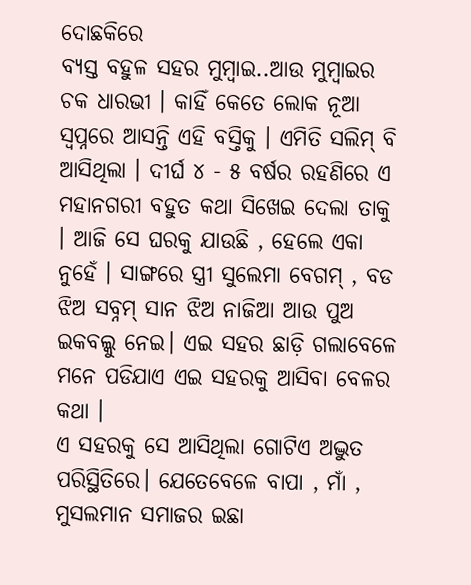ଦୋଛକିରେ
ବ୍ୟସ୍ତ ବହୁଳ ସହର ମୁମ୍ବାଇ..ଆଉ ମୁମ୍ବାଇର ଚକ ଧାରଭୀ । କାହିଁ କେତେ ଲୋକ ନୂଆ ସ୍ୱପ୍ନରେ ଆସନ୍ତି ଏହି ବସ୍ତିକୁ । ଏମିତି ସଲିମ୍ ବି ଆସିଥିଲା । ଦୀର୍ଘ ୪ - ୫ ବର୍ଷର ରହଣିରେ ଏ ମହାନଗରୀ ବହୁତ କଥା ସିଖେଇ ଦେଲା ତାକୁ । ଆଜି ସେ ଘରକୁ ଯାଉଛି , ହେଲେ ଏକା ନୁହେଁ । ସାଙ୍ଗରେ ସ୍ତ୍ରୀ ସୁଲେମା ବେଗମ୍ , ବଡ ଝିଅ ସବ୍ନମ୍ ସାନ ଝିଅ ନାଜିଆ ଆଉ ପୁଅ ଇକବଲ୍କୁ ନେଇ। ଏଇ ସହର ଛାଡ଼ି ଗଲାବେଳେ ମନେ ପଡିଯାଏ ଏଇ ସହରକୁ ଆସିବା ବେଳର କଥା ।
ଏ ସହରକୁ ସେ ଆସିଥିଲା ଗୋଟିଏ ଅଦ୍ଭୁତ ପରିସ୍ଥିତିରେ। ଯେତେବେଳେ ବାପା , ମାଁ , ମୁସଲମାନ ସମାଜର ଇଛା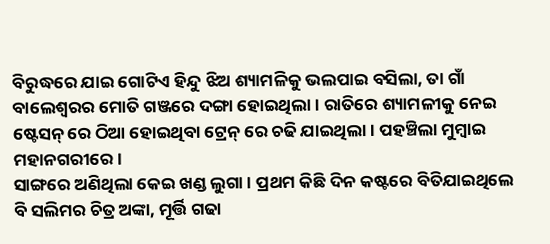ବିରୁଦ୍ଧରେ ଯାଇ ଗୋଟିଏ ହିନ୍ଦୁ ଝିଅ ଶ୍ୟାମଳିକୁ ଭଲପାଇ ବସିଲା, ତା ଗାଁ ବାଲେଶ୍ବରର ମୋତି ଗଞ୍ଜରେ ଦଙ୍ଗା ହୋଇଥିଲା। ରାତିରେ ଶ୍ୟାମଳୀକୁ ନେଇ ଷ୍ଟେସନ୍ ରେ ଠିଆ ହୋଇଥିବା ଟ୍ରେନ୍ ରେ ଚଢି ଯାଇଥିଲା। ପହଞ୍ଚିଲା ମୁମ୍ବାଇ ମହାନଗରୀରେ।
ସାଙ୍ଗରେ ଅଣିଥିଲା କେଇ ଖଣ୍ଡ ଲୁଗା। ପ୍ରଥମ କିଛି ଦିନ କଷ୍ଟରେ ବିତିଯାଇଥିଲେ ବି ସଲିମର ଚିତ୍ର ଅଙ୍କା, ମୂର୍ତ୍ତି ଗଢା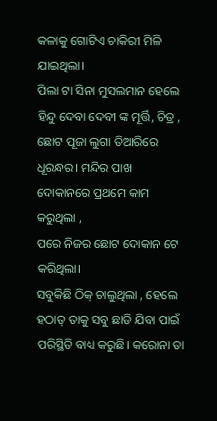କଳାକୁ ଗୋଟିଏ ଚାକିରୀ ମିଳି ଯାଇଥିଲା।
ପିଲା ଟା ସିନା ମୁସଲମାନ ହେଲେ ହିନ୍ଦୁ ଦେବା ଦେବୀ ଙ୍କ ମୂର୍ତ୍ତି, ଚିତ୍ର , ଛୋଟ ପୂଜା ଲୁଗା ତିଆରିରେ ଧୂରନ୍ଧର। ମନ୍ଦିର ପାଖ ଦୋକାନରେ ପ୍ରଥମେ କାମ କରୁଥିଲା ,
ପରେ ନିଜର ଛୋଟ ଦୋକାନ ଟେ କରିଥିଲା।
ସବୁକିଛି ଠିକ୍ ଚାଲୁଥିଲା , ହେଲେ ହଠାତ୍ ତାକୁ ସବୁ ଛାଡି ଯିବା ପାଇଁ ପରିସ୍ଥିତି ବାଧ୍ୟ କରୁଛି। କରୋନା ତା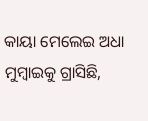କାୟା ମେଲେଇ ଅଧା ମୁମ୍ବାଇକୁ ଗ୍ରାସିଛି,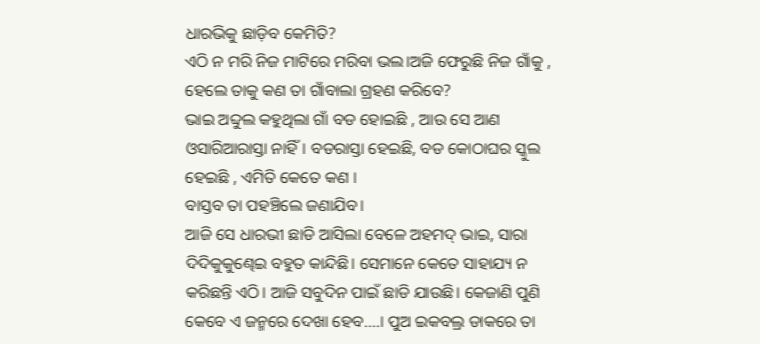ଧାରଭିକୁ ଛାଡ଼ିବ କେମିତି?
ଏଠି ନ ମରି ନିଜ ମାଟିରେ ମରିବା ଭଲ।ଅଜି ଫେରୁଛି ନିଜ ଗାଁକୁ , ହେଲେ ତାକୁ କଣ ତା ଗାଁବାଲା ଗ୍ରହଣ କରିବେ?
ଭାଇ ଅବ୍ଦୁଲ କହୁଥିଲା ଗାଁ ବଡ ହୋଇଛି , ଆଉ ସେ ଆଣ ଓସାରିଆରାସ୍ତା ନାହିଁ। ବଡରାସ୍ତା ହେଇଛି, ବଡ କୋଠାଘର ସ୍କୁଲ ହେଇଛି , ଏମିତି କେତେ କଣ ।
ବାସ୍ତବ ତା ପହଞ୍ଚିଲେ ଜଣାଯିବ।
ଆଜି ସେ ଧାରଭୀ ଛାଡି ଆସିଲା ବେଳେ ଅହମଦ୍ ଭାଇ, ସାରା ଦିଦିକୁକୁଣ୍ଢେଇ ବହୁତ କାନ୍ଦିଛି। ସେମାନେ କେତେ ସାହାଯ୍ୟ ନ କରିଛନ୍ତି ଏଠି। ଆଜି ସବୁଦିନ ପାଇଁ ଛାଡି ଯାଉଛି। କେଜାଣି ପୁଣି କେବେ ଏ ଜନ୍ମରେ ଦେଖା ହେବ....। ପୁଅ ଇକବଲ୍ର ଡାକରେ ତା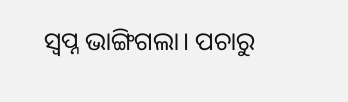ସ୍ୱପ୍ନ ଭାଙ୍ଗିଗଲା। ପଚାରୁ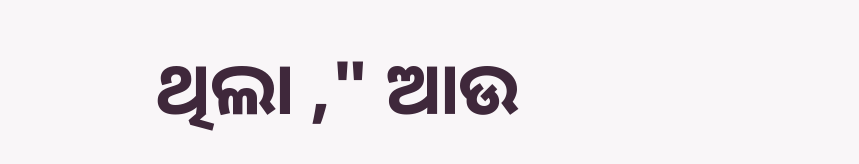ଥିଲା ," ଆଉ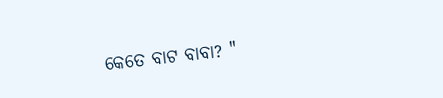କେତେ ବାଟ ବାବା? "